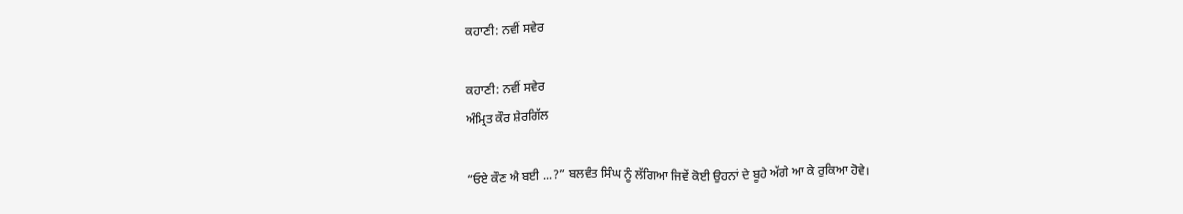ਕਹਾਣੀ: ਨਵੀਂ ਸਵੇਰ

ਕਹਾਣੀ: ਨਵੀਂ ਸਵੇਰ
ਅੰਮ੍ਰਿਤ ਕੌਰ ਸ਼ੇਰਗਿੱਲ

“ਓਏ ਕੌਣ ਐ ਬਈ ...?” ਬਲਵੰਤ ਸਿੰਘ ਨੂੰ ਲੱਗਿਆ ਜਿਵੇਂ ਕੋਈ ਉਹਨਾਂ ਦੇ ਬੂਹੇ ਅੱਗੇ ਆ ਕੇ ਰੁਕਿਆ ਹੋਵੇ।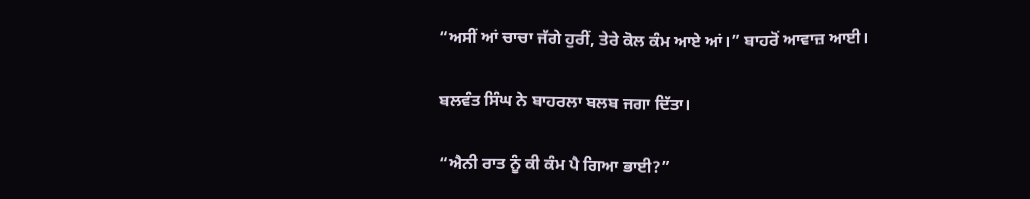“ਅਸੀਂ ਆਂ ਚਾਚਾ ਜੱਗੇ ਹੁਰੀਂ, ਤੇਰੇ ਕੋਲ ਕੰਮ ਆਏ ਆਂ।” ਬਾਹਰੋਂ ਆਵਾਜ਼ ਆਈ।

ਬਲਵੰਤ ਸਿੰਘ ਨੇ ਬਾਹਰਲਾ ਬਲਬ ਜਗਾ ਦਿੱਤਾ।

“ਐਨੀ ਰਾਤ ਨੂੰ ਕੀ ਕੰਮ ਪੈ ਗਿਆ ਭਾਈ?”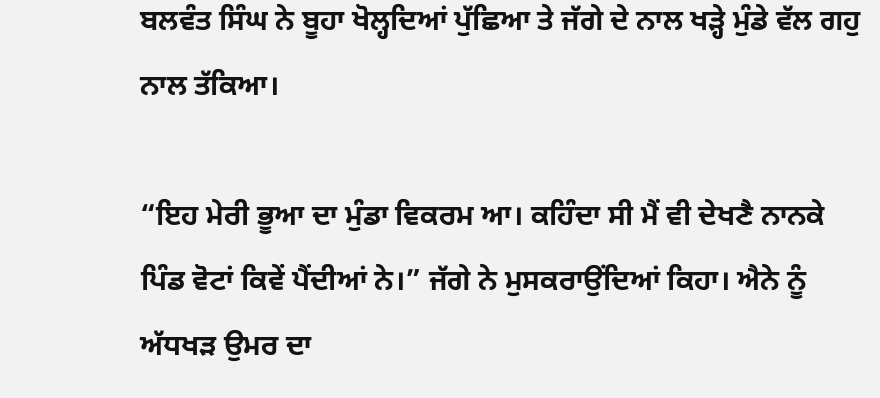ਬਲਵੰਤ ਸਿੰਘ ਨੇ ਬੂਹਾ ਖੋਲ੍ਹਦਿਆਂ ਪੁੱਛਿਆ ਤੇ ਜੱਗੇ ਦੇ ਨਾਲ ਖੜ੍ਹੇ ਮੁੰਡੇ ਵੱਲ ਗਹੁ ਨਾਲ ਤੱਕਿਆ।

“ਇਹ ਮੇਰੀ ਭੂਆ ਦਾ ਮੁੰਡਾ ਵਿਕਰਮ ਆ। ਕਹਿੰਦਾ ਸੀ ਮੈਂ ਵੀ ਦੇਖਣੈ ਨਾਨਕੇ ਪਿੰਡ ਵੋਟਾਂ ਕਿਵੇਂ ਪੈਂਦੀਆਂ ਨੇ।” ਜੱਗੇ ਨੇ ਮੁਸਕਰਾਉਂਦਿਆਂ ਕਿਹਾ। ਐਨੇ ਨੂੰ ਅੱਧਖੜ ਉਮਰ ਦਾ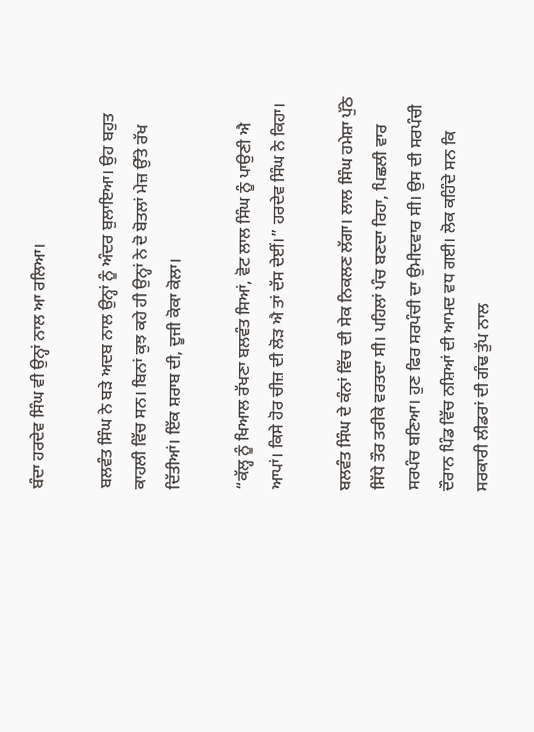ਬੰਦਾ ਹਰਦੇਵ ਸਿੰਘ ਵੀ ਉਨ੍ਹਾਂ ਨਾਲ ਆ ਰਲਿਆ।

ਬਲਵੰਤ ਸਿੰਘ ਨੇ ਬੜੇ ਅਦਬ ਨਾਲ ਉਨ੍ਹਾਂ ਨੂੰ ਅੰਦਰ ਬੁਲਾਇਆ। ਉਹ ਬਹੁਤ ਕਾਹਲੀ ਵਿੱਚ ਸਨ। ਬਿਨਾਂ ਕੁਝ ਕਹੇ ਹੀ ਉਨ੍ਹਾਂ ਨੇ ਦੋ ਬੋਤਲਾਂ ਮੇਜ਼ ਉੱਤੇ ਰੱਖ ਦਿੱਤੀਆਂ। ਇੱਕ ਸ਼ਰਾਬ ਦੀ, ਦੂਜੀ ਕੋਕਾ ਕੋਲਾ।

“ਕੱਲ੍ਹ ਨੂੰ ਖਿਆਲ ਰੱਖਣਾ ਬਲਵੰਤ ਸਿਆਂ, ਵੋਟ ਲਾਲ ਸਿੰਘ ਨੂੰ ਪਾਉਣੀ ਐ ਆਪਾਂ। ਕਿਸੇ ਹੋਰ ਚੀਜ਼ ਦੀ ਲੋੜ ਐ ਤਾਂ ਦੱਸ ਦੇਈਂ।” ਹਰਦੇਵ ਸਿੰਘ ਨੇ ਕਿਹਾ।

ਬਲਵੰਤ ਸਿੰਘ ਦੇ ਕੰਨਾਂ ਵਿੱਚ ਦੀ ਸੇਕ ਨਿਕਲਣ ਲੱਗਾ। ਲਾਲ ਸਿੰਘ ਹਮੇਸ਼ਾ ਪੁੱਠੇ ਸਿੱਧੇ ਤੌਰ ਤਰੀਕੇ ਵਰਤਦਾ ਸੀ। ਪਹਿਲਾਂ ਪੰਚ ਬਣਦਾ ਰਿਹਾ, ਪਿਛਲੀ ਵਾਰ ਸਰਪੰਚ ਬਣਿਆ। ਹੁਣ ਫਿਰ ਸਰਪੰਚੀ ਦਾ ਉਮੀਦਵਾਰ ਸੀ। ਉਸ ਦੀ ਸਰਪੰਚੀ ਦੌਰਾਨ ਪਿੰਡ ਵਿੱਚ ਨਸ਼ਿਆਂ ਦੀ ਆਮਦ ਵਧ ਗਈ। ਲੋਕ ਕਹਿੰਦੇ ਸਨ ਕਿ ਸਰਕਾਰੀ ਲੀਡਰਾਂ ਦੀ ਗੰਢ ਤੁੱਪ ਨਾਲ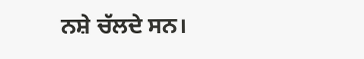ਨਸ਼ੇ ਚੱਲਦੇ ਸਨ।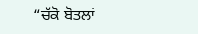“ਚੱਕੋ ਬੋਤਲਾਂ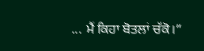... ਮੈਂ ਕਿਹਾ ਬੋਤਲਾਂ ਚੱਕੋ।”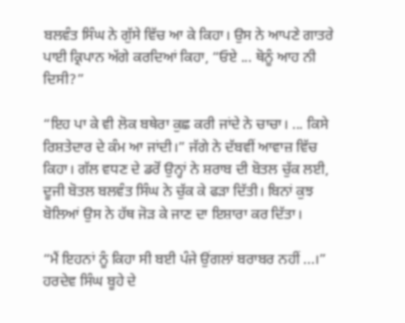ਬਲਵੰਤ ਸਿੰਘ ਨੇ ਗੁੱਸੇ ਵਿੱਚ ਆ ਕੇ ਕਿਹਾ। ਉਸ ਨੇ ਆਪਣੇ ਗਾਤਰੇ ਪਾਈ ਕ੍ਰਿਪਾਨ ਅੱਗੇ ਕਰਦਿਆਂ ਕਿਹਾ, “ਓਏ ... ਥੋਨੂੰ ਆਹ ਨੀ ਦਿਸੀ?”

“ਇਹ ਪਾ ਕੇ ਵੀ ਲੋਕ ਬਥੇਰਾ ਕੁਛ ਕਰੀ ਜਾਂਦੇ ਨੇ ਚਾਚਾ। ... ਕਿਸੇ ਰਿਸ਼ਤੇਦਾਰ ਦੇ ਕੰਮ ਆ ਜਾਂਦੀ।” ਜੱਗੇ ਨੇ ਦੱਬਵੀਂ ਆਵਾਜ਼ ਵਿੱਚ ਕਿਹਾ। ਗੱਲ ਵਧਣ ਦੇ ਡਰੋਂ ਉਨ੍ਹਾਂ ਨੇ ਸ਼ਰਾਬ ਦੀ ਬੋਤਲ ਚੁੱਕ ਲਈ, ਦੂਜੀ ਬੋਤਲ ਬਲਵੰਤ ਸਿੰਘ ਨੇ ਚੁੱਕ ਕੇ ਫੜਾ ਦਿੱਤੀ। ਬਿਨਾਂ ਕੁਝ ਬੋਲਿਆਂ ਉਸ ਨੇ ਹੱਥ ਜੋੜ ਕੇ ਜਾਣ ਦਾ ਇਸ਼ਾਰਾ ਕਰ ਦਿੱਤਾ।

“ਮੈਂ ਇਹਨਾਂ ਨੂੰ ਕਿਹਾ ਸੀ ਬਈ ਪੰਜੇ ਉਂਗਲਾਂ ਬਰਾਬਰ ਨਹੀਂ ...।” ਹਰਦੇਵ ਸਿੰਘ ਬੂਹੇ ਦੇ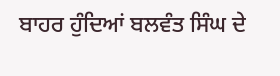ਬਾਹਰ ਹੁੰਦਿਆਂ ਬਲਵੰਤ ਸਿੰਘ ਦੇ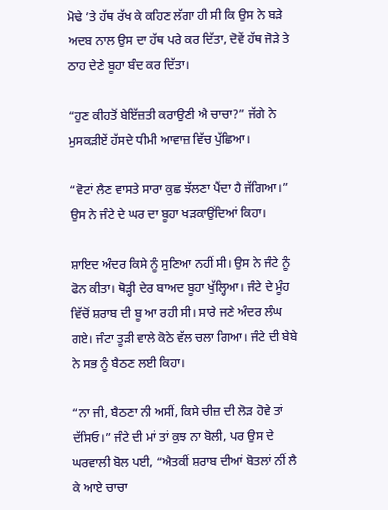ਮੋਢੇ ’ਤੇ ਹੱਥ ਰੱਖ ਕੇ ਕਹਿਣ ਲੱਗਾ ਹੀ ਸੀ ਕਿ ਉਸ ਨੇ ਬੜੇ ਅਦਬ ਨਾਲ ਉਸ ਦਾ ਹੱਥ ਪਰੇ ਕਰ ਦਿੱਤਾ, ਦੋਵੇਂ ਹੱਥ ਜੋੜੇ ਤੇ ਠਾਹ ਦੇਣੇ ਬੂਹਾ ਬੰਦ ਕਰ ਦਿੱਤਾ।

“ਹੁਣ ਕੀਹਤੋਂ ਬੇਇੱਜ਼ਤੀ ਕਰਾਉਣੀ ਐ ਚਾਚਾ?” ਜੱਗੇ ਨੇ ਮੁਸਕੜੀਏਂ ਹੱਸਦੇ ਧੀਮੀ ਆਵਾਜ਼ ਵਿੱਚ ਪੁੱਛਿਆ।

“ਵੋਟਾਂ ਲੈਣ ਵਾਸਤੇ ਸਾਰਾ ਕੁਛ ਝੱਲਣਾ ਪੈਂਦਾ ਹੈ ਜੱਗਿਆ।” ਉਸ ਨੇ ਜੰਟੇ ਦੇ ਘਰ ਦਾ ਬੂਹਾ ਖੜਕਾਉਂਦਿਆਂ ਕਿਹਾ।

ਸ਼ਾਇਦ ਅੰਦਰ ਕਿਸੇ ਨੂੰ ਸੁਣਿਆ ਨਹੀਂ ਸੀ। ਉਸ ਨੇ ਜੰਟੇ ਨੂੰ ਫੋਨ ਕੀਤਾ। ਥੋੜ੍ਹੀ ਦੇਰ ਬਾਅਦ ਬੂਹਾ ਖੁੱਲ੍ਹਿਆ। ਜੰਟੇ ਦੇ ਮੂੰਹ ਵਿੱਚੋਂ ਸ਼ਰਾਬ ਦੀ ਬੂ ਆ ਰਹੀ ਸੀ। ਸਾਰੇ ਜਣੇ ਅੰਦਰ ਲੰਘ ਗਏ। ਜੰਟਾ ਤੂੜੀ ਵਾਲੇ ਕੋਠੇ ਵੱਲ ਚਲਾ ਗਿਆ। ਜੰਟੇ ਦੀ ਬੇਬੇ ਨੇ ਸਭ ਨੂੰ ਬੈਠਣ ਲਈ ਕਿਹਾ।

“ਨਾ ਜੀ, ਬੈਠਣਾ ਨੀ ਅਸੀਂ, ਕਿਸੇ ਚੀਜ਼ ਦੀ ਲੋੜ ਹੋਵੇ ਤਾਂ ਦੱਸਿਓ।” ਜੰਟੇ ਦੀ ਮਾਂ ਤਾਂ ਕੁਝ ਨਾ ਬੋਲੀ, ਪਰ ਉਸ ਦੇ ਘਰਵਾਲੀ ਬੋਲ ਪਈ, “ਐਤਕੀਂ ਸ਼ਰਾਬ ਦੀਆਂ ਬੋਤਲਾਂ ਨੀਂ ਲੈ ਕੇ ਆਏ ਚਾਚਾ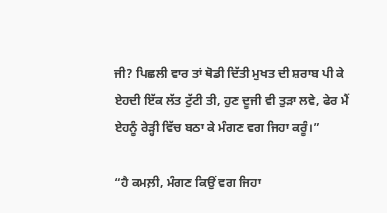ਜੀ? ਪਿਛਲੀ ਵਾਰ ਤਾਂ ਥੋਡੀ ਦਿੱਤੀ ਮੁਖਤ ਦੀ ਸ਼ਰਾਬ ਪੀ ਕੇ ਏਹਦੀ ਇੱਕ ਲੱਤ ਟੁੱਟੀ ਤੀ, ਹੁਣ ਦੂਜੀ ਵੀ ਤੁੜਾ ਲਵੇ, ਫੇਰ ਮੈਂ ਏਹਨੂੰ ਰੇੜ੍ਹੀ ਵਿੱਚ ਬਠਾ ਕੇ ਮੰਗਣ ਵਗ ਜਿਹਾ ਕਰੂੰ।”

“ਹੈ ਕਮਲ਼ੀ, ਮੰਗਣ ਕਿਉਂ ਵਗ ਜਿਹਾ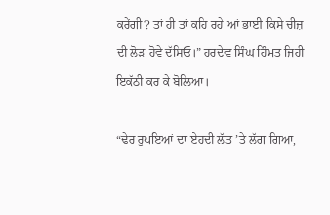ਕਰੇਂਗੀ? ਤਾਂ ਹੀ ਤਾਂ ਕਹਿ ਰਹੇ ਆਂ ਭਾਈ ਕਿਸੇ ਚੀਜ਼ ਦੀ ਲੋੜ ਹੋਵੇ ਦੱਸਿਓ।” ਹਰਦੇਵ ਸਿੰਘ ਹਿੰਮਤ ਜਿਹੀ ਇਕੱਠੀ ਕਰ ਕੇ ਬੋਲਿਆ।

“ਢੇਰ ਰੁਪਇਆਂ ਦਾ ਏਹਦੀ ਲੱਤ ’ਤੇ ਲੱਗ ਗਿਆ,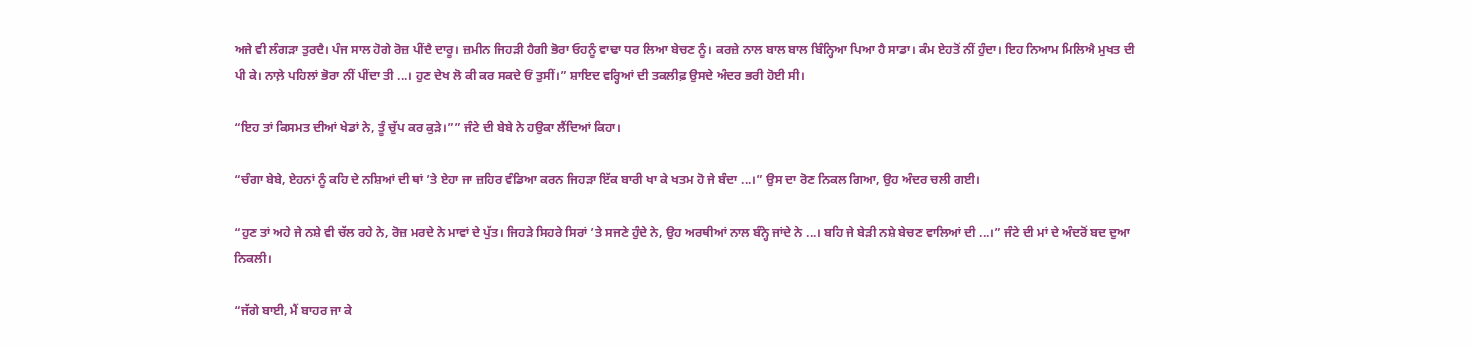ਅਜੇ ਵੀ ਲੰਗੜਾ ਤੁਰਦੈ। ਪੰਜ ਸਾਲ ਹੋਗੇ ਰੋਜ਼ ਪੀਂਦੈ ਦਾਰੂ। ਜ਼ਮੀਨ ਜਿਹੜੀ ਹੈਗੀ ਭੋਰਾ ਓਹਨੂੰ ਵਾਢਾ ਧਰ ਲਿਆ ਬੇਚਣ ਨੂੰ। ਕਰਜ਼ੇ ਨਾਲ ਬਾਲ ਬਾਲ ਬਿੰਨ੍ਹਿਆ ਪਿਆ ਹੈ ਸਾਡਾ। ਕੰਮ ਏਹਤੋਂ ਨੀਂ ਹੁੰਦਾ। ਇਹ ਨਿਆਮ ਮਿਲਿਐ ਮੁਖਤ ਦੀ ਪੀ ਕੇ। ਨਾਲ਼ੇ ਪਹਿਲਾਂ ਭੋਰਾ ਨੀਂ ਪੀਂਦਾ ਤੀ ...। ਹੁਣ ਦੇਖ ਲੋ ਕੀ ਕਰ ਸਕਦੇ ਓਂ ਤੁਸੀਂ।” ਸ਼ਾਇਦ ਵਰ੍ਹਿਆਂ ਦੀ ਤਕਲੀਫ਼ ਉਸਦੇ ਅੰਦਰ ਭਰੀ ਹੋਈ ਸੀ।

“ਇਹ ਤਾਂ ਕਿਸਮਤ ਦੀਆਂ ਖੇਡਾਂ ਨੇ, ਤੂੰ ਚੁੱਪ ਕਰ ਕੁੜੇ।”” ਜੰਟੇ ਦੀ ਬੇਬੇ ਨੇ ਹਉਕਾ ਲੈਂਦਿਆਂ ਕਿਹਾ।

“ਚੰਗਾ ਬੇਬੇ, ਏਹਨਾਂ ਨੂੰ ਕਹਿ ਦੇ ਨਸ਼ਿਆਂ ਦੀ ਥਾਂ ’ਤੇ ਏਹਾ ਜਾ ਜ਼ਹਿਰ ਵੰਡਿਆ ਕਰਨ ਜਿਹੜਾ ਇੱਕ ਬਾਰੀ ਖਾ ਕੇ ਖਤਮ ਹੋ ਜੇ ਬੰਦਾ ...।” ਉਸ ਦਾ ਰੋਣ ਨਿਕਲ ਗਿਆ, ਉਹ ਅੰਦਰ ਚਲੀ ਗਈ।

“ਹੁਣ ਤਾਂ ਅਹੇ ਜੇ ਨਸ਼ੇ ਵੀ ਚੱਲ ਰਹੇ ਨੇ, ਰੋਜ਼ ਮਰਦੇ ਨੇ ਮਾਵਾਂ ਦੇ ਪੁੱਤ। ਜਿਹੜੇ ਸਿਹਰੇ ਸਿਰਾਂ ’ਤੇ ਸਜਣੇ ਹੁੰਦੇ ਨੇ, ਉਹ ਅਰਥੀਆਂ ਨਾਲ ਬੰਨ੍ਹੇ ਜਾਂਦੇ ਨੇ ...। ਬਹਿ ਜੇ ਬੇੜੀ ਨਸ਼ੇ ਬੇਚਣ ਵਾਲਿਆਂ ਦੀ ...।” ਜੰਟੇ ਦੀ ਮਾਂ ਦੇ ਅੰਦਰੋਂ ਬਦ ਦੁਆ ਨਿਕਲੀ।

“ਜੱਗੇ ਬਾਈ, ਮੈਂ ਬਾਹਰ ਜਾ ਕੇ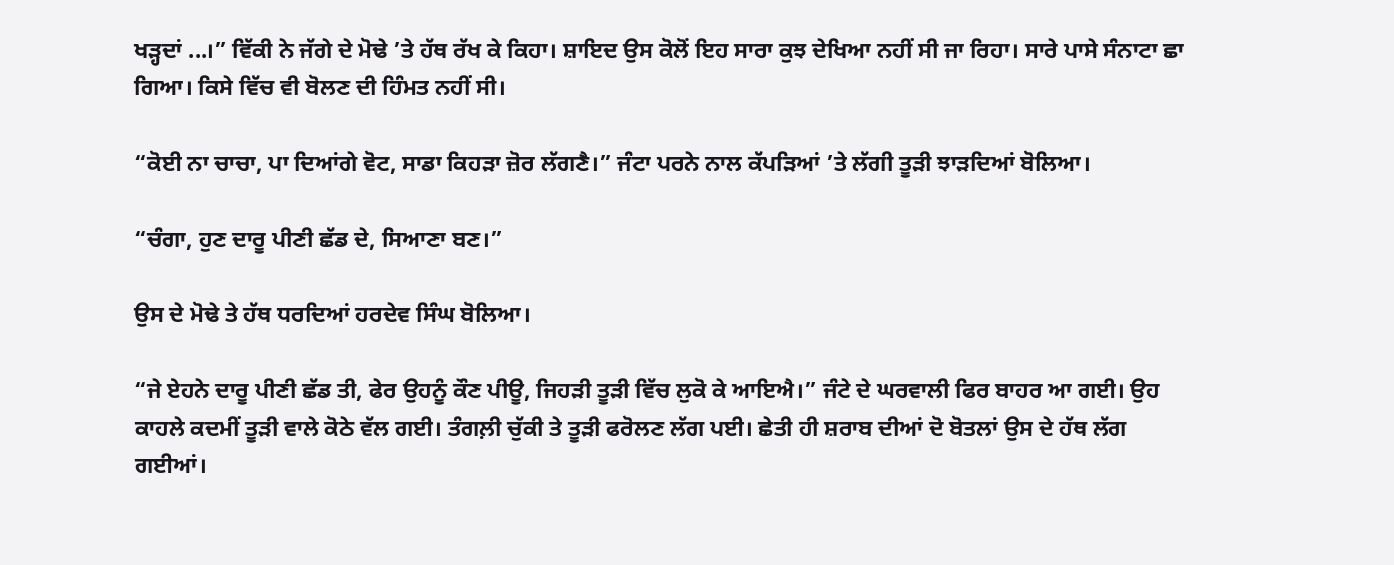ਖੜ੍ਹਦਾਂ ...।” ਵਿੱਕੀ ਨੇ ਜੱਗੇ ਦੇ ਮੋਢੇ ’ਤੇ ਹੱਥ ਰੱਖ ਕੇ ਕਿਹਾ। ਸ਼ਾਇਦ ਉਸ ਕੋਲੋਂ ਇਹ ਸਾਰਾ ਕੁਝ ਦੇਖਿਆ ਨਹੀਂ ਸੀ ਜਾ ਰਿਹਾ। ਸਾਰੇ ਪਾਸੇ ਸੰਨਾਟਾ ਛਾ ਗਿਆ। ਕਿਸੇ ਵਿੱਚ ਵੀ ਬੋਲਣ ਦੀ ਹਿੰਮਤ ਨਹੀਂ ਸੀ।

“ਕੋਈ ਨਾ ਚਾਚਾ, ਪਾ ਦਿਆਂਗੇ ਵੋਟ, ਸਾਡਾ ਕਿਹੜਾ ਜ਼ੋਰ ਲੱਗਣੈ।” ਜੰਟਾ ਪਰਨੇ ਨਾਲ ਕੱਪੜਿਆਂ ’ਤੇ ਲੱਗੀ ਤੂੜੀ ਝਾੜਦਿਆਂ ਬੋਲਿਆ।

“ਚੰਗਾ, ਹੁਣ ਦਾਰੂ ਪੀਣੀ ਛੱਡ ਦੇ, ਸਿਆਣਾ ਬਣ।”

ਉਸ ਦੇ ਮੋਢੇ ਤੇ ਹੱਥ ਧਰਦਿਆਂ ਹਰਦੇਵ ਸਿੰਘ ਬੋਲਿਆ।

“ਜੇ ਏਹਨੇ ਦਾਰੂ ਪੀਣੀ ਛੱਡ ਤੀ, ਫੇਰ ਉਹਨੂੰ ਕੌਣ ਪੀਊ, ਜਿਹੜੀ ਤੂੜੀ ਵਿੱਚ ਲੁਕੋ ਕੇ ਆਇਐ।” ਜੰਟੇ ਦੇ ਘਰਵਾਲੀ ਫਿਰ ਬਾਹਰ ਆ ਗਈ। ਉਹ ਕਾਹਲੇ ਕਦਮੀਂ ਤੂੜੀ ਵਾਲੇ ਕੋਠੇ ਵੱਲ ਗਈ। ਤੰਗਲ਼ੀ ਚੁੱਕੀ ਤੇ ਤੂੜੀ ਫਰੋਲਣ ਲੱਗ ਪਈ। ਛੇਤੀ ਹੀ ਸ਼ਰਾਬ ਦੀਆਂ ਦੋ ਬੋਤਲਾਂ ਉਸ ਦੇ ਹੱਥ ਲੱਗ ਗਈਆਂ।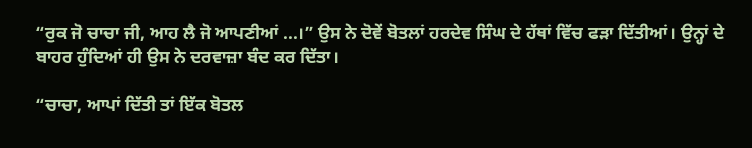“ਰੁਕ ਜੋ ਚਾਚਾ ਜੀ, ਆਹ ਲੈ ਜੋ ਆਪਣੀਆਂ ...।” ਉਸ ਨੇ ਦੋਵੇਂ ਬੋਤਲਾਂ ਹਰਦੇਵ ਸਿੰਘ ਦੇ ਹੱਥਾਂ ਵਿੱਚ ਫੜਾ ਦਿੱਤੀਆਂ। ਉਨ੍ਹਾਂ ਦੇ ਬਾਹਰ ਹੁੰਦਿਆਂ ਹੀ ਉਸ ਨੇ ਦਰਵਾਜ਼ਾ ਬੰਦ ਕਰ ਦਿੱਤਾ।

“ਚਾਚਾ, ਆਪਾਂ ਦਿੱਤੀ ਤਾਂ ਇੱਕ ਬੋਤਲ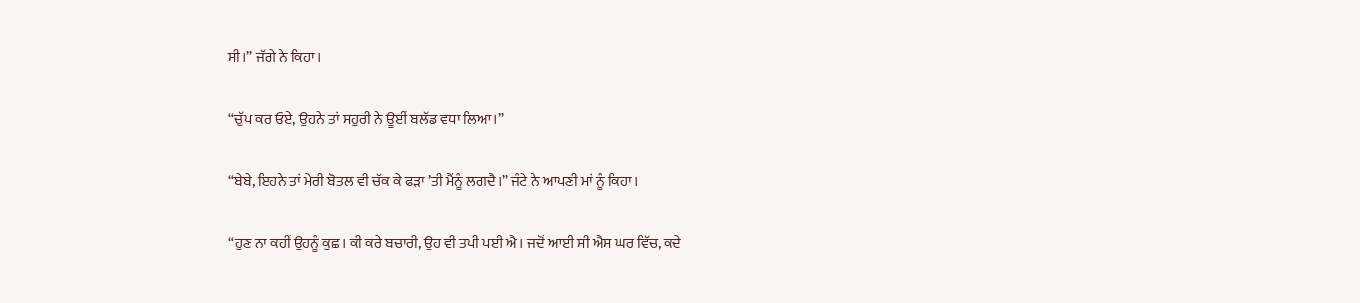ਸੀ।” ਜੱਗੇ ਨੇ ਕਿਹਾ।

“ਚੁੱਪ ਕਰ ਓਏ, ਉਹਨੇ ਤਾਂ ਸਹੁਰੀ ਨੇ ਊਈਂ ਬਲੱਡ ਵਧਾ ਲਿਆ।”

“ਬੇਬੇ, ਇਹਨੇ ਤਾਂ ਮੇਰੀ ਬੋਤਲ ਵੀ ਚੱਕ ਕੇ ਫੜਾ ’ਤੀ ਮੈਂਨੂੰ ਲਗਦੈ।” ਜੰਟੇ ਨੇ ਆਪਣੀ ਮਾਂ ਨੂੰ ਕਿਹਾ।

“ਹੁਣ ਨਾ ਕਹੀਂ ਉਹਨੂੰ ਕੁਛ। ਕੀ ਕਰੇ ਬਚਾਰੀ, ਉਹ ਵੀ ਤਪੀ ਪਈ ਐ। ਜਦੋਂ ਆਈ ਸੀ ਐਸ ਘਰ ਵਿੱਚ, ਕਦੇ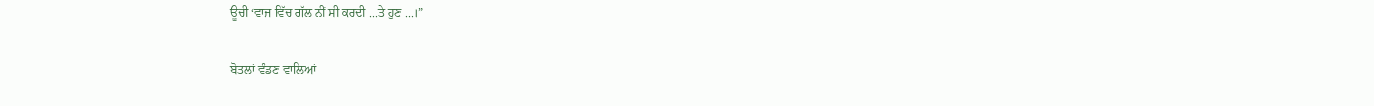ਊਚੀ ‘ਵਾਜ ਵਿੱਚ ਗੱਲ ਨੀਂ ਸੀ ਕਰਦੀ ...ਤੇ ਹੁਣ ...।”

ਬੋਤਲਾਂ ਵੰਡਣ ਵਾਲਿਆਂ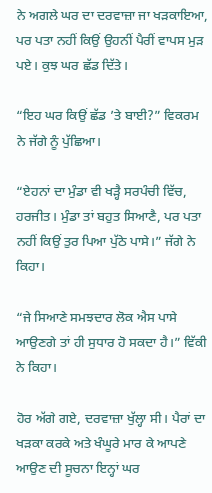ਨੇ ਅਗਲੇ ਘਰ ਦਾ ਦਰਵਾਜ਼ਾ ਜਾ ਖੜਕਾਇਆ, ਪਰ ਪਤਾ ਨਹੀਂ ਕਿਉਂ ਉਹਨੀਂ ਪੈਰੀਂ ਵਾਪਸ ਮੁੜ ਪਏ। ਕੁਝ ਘਰ ਛੱਡ ਦਿੱਤੇ।

“ਇਹ ਘਰ ਕਿਉਂ ਛੱਡ ’ਤੇ ਬਾਈ?” ਵਿਕਰਮ ਨੇ ਜੱਗੇ ਨੂੰ ਪੁੱਛਿਆ।

“ਏਹਨਾਂ ਦਾ ਮੁੰਡਾ ਵੀ ਖੜ੍ਹੈ ਸਰਪੰਚੀ ਵਿੱਚ, ਹਰਜੀਤ। ਮੁੰਡਾ ਤਾਂ ਬਹੁਤ ਸਿਆਣੈ, ਪਰ ਪਤਾ ਨਹੀਂ ਕਿਉਂ ਤੁਰ ਪਿਆ ਪੁੱਠੇ ਪਾਸੇ।” ਜੱਗੇ ਨੇ ਕਿਹਾ।

“ਜੇ ਸਿਆਣੇ ਸਮਝਦਾਰ ਲੋਕ ਐਸ ਪਾਸੇ ਆਉਣਗੇ ਤਾਂ ਹੀ ਸੁਧਾਰ ਹੋ ਸਕਦਾ ਹੈ।” ਵਿੱਕੀ ਨੇ ਕਿਹਾ।

ਹੋਰ ਅੱਗੇ ਗਏ, ਦਰਵਾਜ਼ਾ ਖੁੱਲ੍ਹਾ ਸੀ। ਪੈਰਾਂ ਦਾ ਖੜਕਾ ਕਰਕੇ ਅਤੇ ਖੰਘੂਰੇ ਮਾਰ ਕੇ ਆਪਣੇ ਆਉਣ ਦੀ ਸੂਚਨਾ ਇਨ੍ਹਾਂ ਘਰ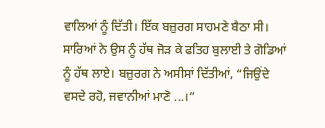ਵਾਲਿਆਂ ਨੂੰ ਦਿੱਤੀ। ਇੱਕ ਬਜ਼ੁਰਗ ਸਾਹਮਣੇ ਬੈਠਾ ਸੀ। ਸਾਰਿਆਂ ਨੇ ਉਸ ਨੂੰ ਹੱਥ ਜੋੜ ਕੇ ਫਤਿਹ ਬੁਲਾਈ ਤੇ ਗੋਡਿਆਂ ਨੂੰ ਹੱਥ ਲਾਏ। ਬਜ਼ੁਰਗ ਨੇ ਅਸੀਸਾਂ ਦਿੱਤੀਆਂ, “ਜਿਉਂਦੇ ਵਸਦੇ ਰਹੋ, ਜਵਾਨੀਆਂ ਮਾਣੋ ...।”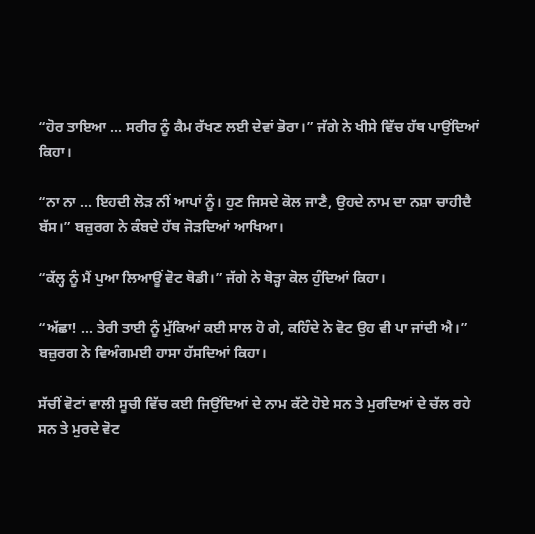“ਹੋਰ ਤਾਇਆ ... ਸਰੀਰ ਨੂੰ ਕੈਮ ਰੱਖਣ ਲਈ ਦੇਵਾਂ ਭੋਰਾ।” ਜੱਗੇ ਨੇ ਖੀਸੇ ਵਿੱਚ ਹੱਥ ਪਾਉਂਦਿਆਂ ਕਿਹਾ।

“ਨਾ ਨਾ ... ਇਹਦੀ ਲੋੜ ਨੀਂ ਆਪਾਂ ਨੂੰ। ਹੁਣ ਜਿਸਦੇ ਕੋਲ ਜਾਣੈ, ਉਹਦੇ ਨਾਮ ਦਾ ਨਸ਼ਾ ਚਾਹੀਦੈ ਬੱਸ।” ਬਜ਼ੁਰਗ ਨੇ ਕੰਬਦੇ ਹੱਥ ਜੋੜਦਿਆਂ ਆਖਿਆ।

“ਕੱਲ੍ਹ ਨੂੰ ਮੈਂ ਪੁਆ ਲਿਆਊਂ ਵੋਟ ਥੋਡੀ।” ਜੱਗੇ ਨੇ ਥੋੜ੍ਹਾ ਕੋਲ ਹੁੰਦਿਆਂ ਕਿਹਾ।

“ਅੱਛਾ! ... ਤੇਰੀ ਤਾਈ ਨੂੰ ਮੁੱਕਿਆਂ ਕਈ ਸਾਲ ਹੋ ਗੇ, ਕਹਿੰਦੇ ਨੇ ਵੋਟ ਉਹ ਵੀ ਪਾ ਜਾਂਦੀ ਐ।” ਬਜ਼ੁਰਗ ਨੇ ਵਿਅੰਗਮਈ ਹਾਸਾ ਹੱਸਦਿਆਂ ਕਿਹਾ।

ਸੱਚੀਂ ਵੋਟਾਂ ਵਾਲੀ ਸੂਚੀ ਵਿੱਚ ਕਈ ਜਿਉਂਦਿਆਂ ਦੇ ਨਾਮ ਕੱਟੇ ਹੋਏ ਸਨ ਤੇ ਮੁਰਦਿਆਂ ਦੇ ਚੱਲ ਰਹੇ ਸਨ ਤੇ ਮੁਰਦੇ ਵੋਟ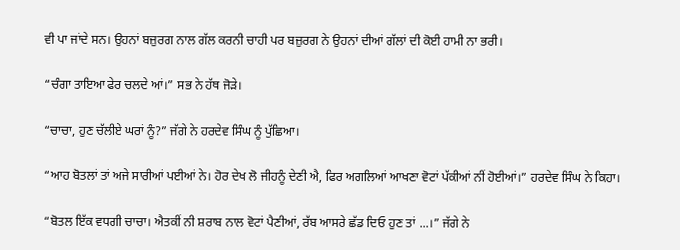ਵੀ ਪਾ ਜਾਂਦੇ ਸਨ। ਉਹਨਾਂ ਬਜ਼ੁਰਗ ਨਾਲ ਗੱਲ ਕਰਨੀ ਚਾਹੀ ਪਰ ਬਜ਼ੁਰਗ ਨੇ ਉਹਨਾਂ ਦੀਆਂ ਗੱਲਾਂ ਦੀ ਕੋਈ ਹਾਮੀ ਨਾ ਭਰੀ।

“ਚੰਗਾ ਤਾਇਆ ਫੇਰ ਚਲਦੇ ਆਂ।” ਸਭ ਨੇ ਹੱਥ ਜੋੜੇ।

“ਚਾਚਾ, ਹੁਣ ਚੱਲੀਏ ਘਰਾਂ ਨੂੰ?” ਜੱਗੇ ਨੇ ਹਰਦੇਵ ਸਿੰਘ ਨੂੰ ਪੁੱਛਿਆ।

“ਆਹ ਬੋਤਲਾਂ ਤਾਂ ਅਜੇ ਸਾਰੀਆਂ ਪਈਆਂ ਨੇ। ਹੋਰ ਦੇਖ ਲੋ ਜੀਹਨੂੰ ਦੇਣੀ ਐ, ਫਿਰ ਅਗਲਿਆਂ ਆਖਣਾ ਵੋਟਾਂ ਪੱਕੀਆਂ ਨੀਂ ਹੋਈਆਂ।” ਹਰਦੇਵ ਸਿੰਘ ਨੇ ਕਿਹਾ।

“ਬੋਤਲ ਇੱਕ ਵਧਗੀ ਚਾਚਾ। ਐਤਕੀਂ ਨੀ ਸ਼ਰਾਬ ਨਾਲ ਵੋਟਾਂ ਪੈਣੀਆਂ, ਰੱਬ ਆਸਰੇ ਛੱਡ ਦਿਓ ਹੁਣ ਤਾਂ ...।” ਜੱਗੇ ਨੇ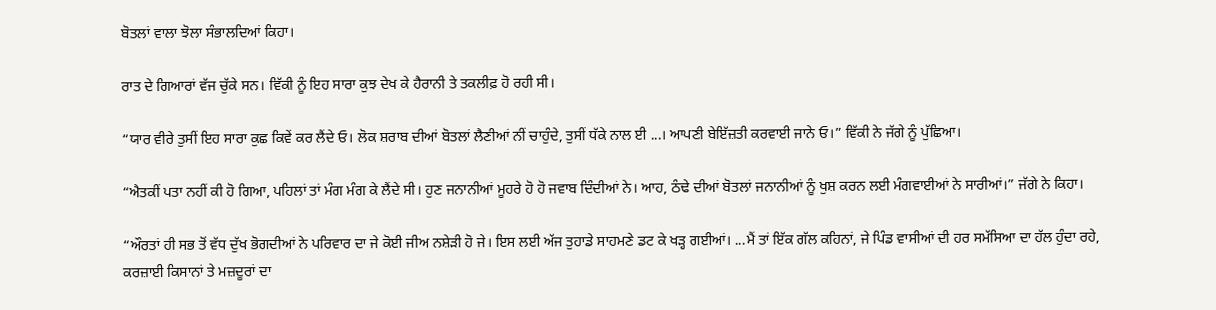ਬੋਤਲਾਂ ਵਾਲਾ ਝੋਲਾ ਸੰਭਾਲਦਿਆਂ ਕਿਹਾ।

ਰਾਤ ਦੇ ਗਿਆਰਾਂ ਵੱਜ ਚੁੱਕੇ ਸਨ। ਵਿੱਕੀ ਨੂੰ ਇਹ ਸਾਰਾ ਕੁਝ ਦੇਖ ਕੇ ਹੈਰਾਨੀ ਤੇ ਤਕਲੀਫ਼ ਹੋ ਰਹੀ ਸੀ।

“ਯਾਰ ਵੀਰੇ ਤੁਸੀਂ ਇਹ ਸਾਰਾ ਕੁਛ ਕਿਵੇਂ ਕਰ ਲੈਂਦੇ ਓ। ਲੋਕ ਸ਼ਰਾਬ ਦੀਆਂ ਬੋਤਲਾਂ ਲੈਣੀਆਂ ਨੀਂ ਚਾਹੁੰਦੇ, ਤੁਸੀਂ ਧੱਕੇ ਨਾਲ ਈ ...। ਆਪਣੀ ਬੇਇੱਜ਼ਤੀ ਕਰਵਾਈ ਜਾਨੇ ਓ।” ਵਿੱਕੀ ਨੇ ਜੱਗੇ ਨੂੰ ਪੁੱਛਿਆ।

“ਐਤਕੀਂ ਪਤਾ ਨਹੀਂ ਕੀ ਹੋ ਗਿਆ, ਪਹਿਲਾਂ ਤਾਂ ਮੰਗ ਮੰਗ ਕੇ ਲੈਂਦੇ ਸੀ। ਹੁਣ ਜਨਾਨੀਆਂ ਮੂਹਰੇ ਹੋ ਹੋ ਜਵਾਬ ਦਿੰਦੀਆਂ ਨੇ। ਆਹ, ਠੰਢੇ ਦੀਆਂ ਬੋਤਲਾਂ ਜਨਾਨੀਆਂ ਨੂੰ ਖੁਸ਼ ਕਰਨ ਲਈ ਮੰਗਵਾਈਆਂ ਨੇ ਸਾਰੀਆਂ।” ਜੱਗੇ ਨੇ ਕਿਹਾ।

“ਔਰਤਾਂ ਹੀ ਸਭ ਤੋਂ ਵੱਧ ਦੁੱਖ ਭੋਗਦੀਆਂ ਨੇ ਪਰਿਵਾਰ ਦਾ ਜੇ ਕੋਈ ਜੀਅ ਨਸ਼ੇੜੀ ਹੋ ਜੇ। ਇਸ ਲਈ ਅੱਜ ਤੁਹਾਡੇ ਸਾਹਮਣੇ ਡਟ ਕੇ ਖੜ੍ਹ ਗਈਆਂ। ...ਮੈਂ ਤਾਂ ਇੱਕ ਗੱਲ ਕਹਿਨਾਂ, ਜੇ ਪਿੰਡ ਵਾਸੀਆਂ ਦੀ ਹਰ ਸਮੱਸਿਆ ਦਾ ਹੱਲ ਹੁੰਦਾ ਰਹੇ, ਕਰਜ਼ਾਈ ਕਿਸਾਨਾਂ ਤੇ ਮਜ਼ਦੂਰਾਂ ਦਾ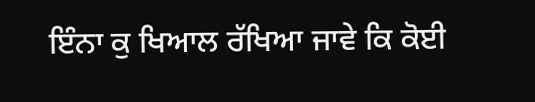ਇੰਨਾ ਕੁ ਖਿਆਲ ਰੱਖਿਆ ਜਾਵੇ ਕਿ ਕੋਈ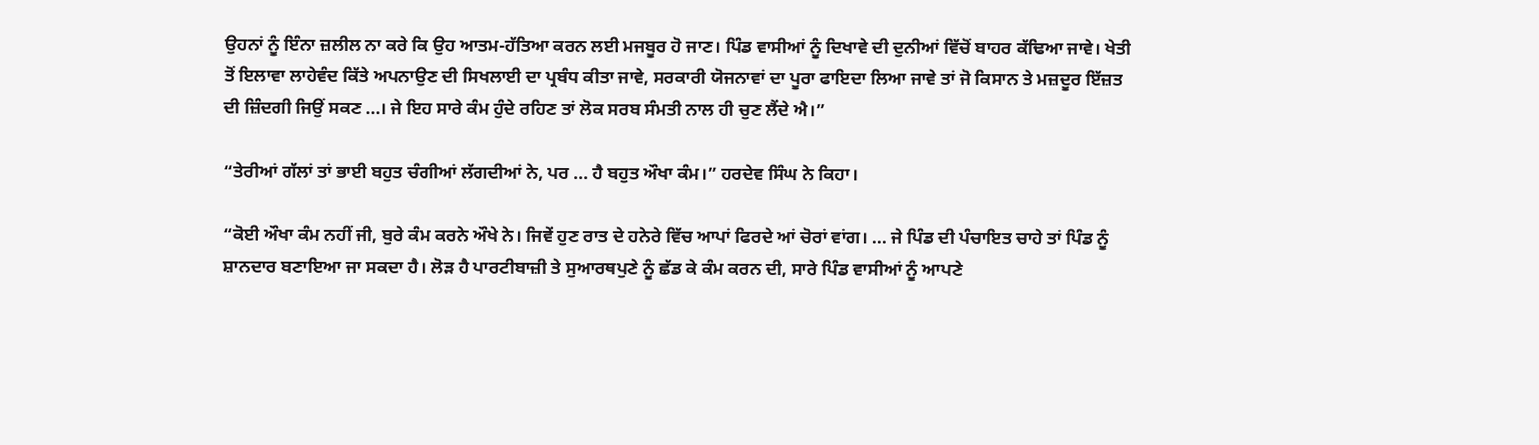ਉਹਨਾਂ ਨੂੰ ਇੰਨਾ ਜ਼ਲੀਲ ਨਾ ਕਰੇ ਕਿ ਉਹ ਆਤਮ-ਹੱਤਿਆ ਕਰਨ ਲਈ ਮਜਬੂਰ ਹੋ ਜਾਣ। ਪਿੰਡ ਵਾਸੀਆਂ ਨੂੰ ਦਿਖਾਵੇ ਦੀ ਦੁਨੀਆਂ ਵਿੱਚੋਂ ਬਾਹਰ ਕੱਢਿਆ ਜਾਵੇ। ਖੇਤੀ ਤੋਂ ਇਲਾਵਾ ਲਾਹੇਵੰਦ ਕਿੱਤੇ ਅਪਨਾਉਣ ਦੀ ਸਿਖਲਾਈ ਦਾ ਪ੍ਰਬੰਧ ਕੀਤਾ ਜਾਵੇ, ਸਰਕਾਰੀ ਯੋਜਨਾਵਾਂ ਦਾ ਪੂਰਾ ਫਾਇਦਾ ਲਿਆ ਜਾਵੇ ਤਾਂ ਜੋ ਕਿਸਾਨ ਤੇ ਮਜ਼ਦੂਰ ਇੱਜ਼ਤ ਦੀ ਜ਼ਿੰਦਗੀ ਜਿਉਂ ਸਕਣ ...। ਜੇ ਇਹ ਸਾਰੇ ਕੰਮ ਹੁੰਦੇ ਰਹਿਣ ਤਾਂ ਲੋਕ ਸਰਬ ਸੰਮਤੀ ਨਾਲ ਹੀ ਚੁਣ ਲੈਂਦੇ ਐ।”

“ਤੇਰੀਆਂ ਗੱਲਾਂ ਤਾਂ ਭਾਈ ਬਹੁਤ ਚੰਗੀਆਂ ਲੱਗਦੀਆਂ ਨੇ, ਪਰ ... ਹੈ ਬਹੁਤ ਔਖਾ ਕੰਮ।” ਹਰਦੇਵ ਸਿੰਘ ਨੇ ਕਿਹਾ।

“ਕੋਈ ਔਖਾ ਕੰਮ ਨਹੀਂ ਜੀ, ਬੁਰੇ ਕੰਮ ਕਰਨੇ ਔਖੇ ਨੇ। ਜਿਵੇਂ ਹੁਣ ਰਾਤ ਦੇ ਹਨੇਰੇ ਵਿੱਚ ਆਪਾਂ ਫਿਰਦੇ ਆਂ ਚੋਰਾਂ ਵਾਂਗ। ... ਜੇ ਪਿੰਡ ਦੀ ਪੰਚਾਇਤ ਚਾਹੇ ਤਾਂ ਪਿੰਡ ਨੂੰ ਸ਼ਾਨਦਾਰ ਬਣਾਇਆ ਜਾ ਸਕਦਾ ਹੈ। ਲੋੜ ਹੈ ਪਾਰਟੀਬਾਜ਼ੀ ਤੇ ਸੁਆਰਥਪੁਣੇ ਨੂੰ ਛੱਡ ਕੇ ਕੰਮ ਕਰਨ ਦੀ, ਸਾਰੇ ਪਿੰਡ ਵਾਸੀਆਂ ਨੂੰ ਆਪਣੇ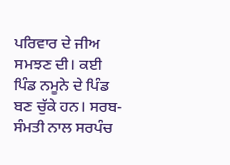ਪਰਿਵਾਰ ਦੇ ਜੀਅ ਸਮਝਣ ਦੀ। ਕਈ ਪਿੰਡ ਨਮੂਨੇ ਦੇ ਪਿੰਡ ਬਣ ਚੁੱਕੇ ਹਨ। ਸਰਬ-ਸੰਮਤੀ ਨਾਲ ਸਰਪੰਚ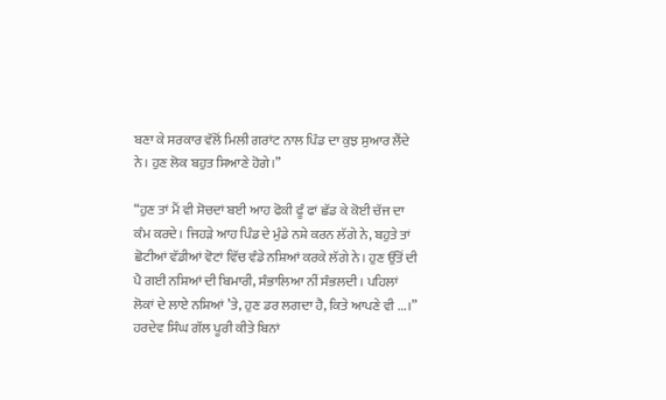ਬਣਾ ਕੇ ਸਰਕਾਰ ਵੱਲੋਂ ਮਿਲੀ ਗਰਾਂਟ ਨਾਲ ਪਿੰਡ ਦਾ ਕੁਝ ਸੁਆਰ ਲੈਂਦੇ ਨੇ। ਹੁਣ ਲੋਕ ਬਹੁਤ ਸਿਆਣੇ ਹੋਗੇ।”

“ਹੁਣ ਤਾਂ ਮੈਂ ਵੀ ਸੋਚਦਾਂ ਬਈ ਆਹ ਫੋਕੀ ਫੂੰ ਫਾਂ ਛੱਡ ਕੇ ਕੋਈ ਚੱਜ ਦਾ ਕੰਮ ਕਰਦੇ। ਜਿਹੜੇ ਆਹ ਪਿੰਡ ਦੇ ਮੁੰਡੇ ਨਸ਼ੇ ਕਰਨ ਲੱਗੇ ਨੇ, ਬਹੁਤੇ ਤਾਂ ਛੋਟੀਆਂ ਵੱਡੀਆਂ ਵੋਟਾਂ ਵਿੱਚ ਵੰਡੇ ਨਸ਼ਿਆਂ ਕਰਕੇ ਲੱਗੇ ਨੇ। ਹੁਣ ਉੱਤੋਂ ਦੀ ਪੈ ਗਈ ਨਸ਼ਿਆਂ ਦੀ ਬਿਮਾਰੀ, ਸੰਭਾਲਿਆ ਨੀਂ ਸੰਭਲਦੀ। ਪਹਿਲਾਂ ਲੋਕਾਂ ਦੇ ਲਾਏ ਨਸ਼ਿਆਂ ’ਤੇ, ਹੁਣ ਡਰ ਲਗਦਾ ਹੈ, ਕਿਤੇ ਆਪਣੇ ਵੀ ...।” ਹਰਦੇਵ ਸਿੰਘ ਗੱਲ ਪੂਰੀ ਕੀਤੇ ਬਿਨਾਂ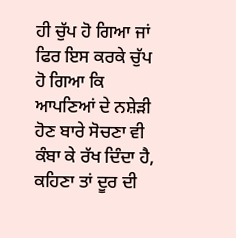ਹੀ ਚੁੱਪ ਹੋ ਗਿਆ ਜਾਂ ਫਿਰ ਇਸ ਕਰਕੇ ਚੁੱਪ ਹੋ ਗਿਆ ਕਿ ਆਪਣਿਆਂ ਦੇ ਨਸ਼ੇੜੀ ਹੋਣ ਬਾਰੇ ਸੋਚਣਾ ਵੀ ਕੰਬਾ ਕੇ ਰੱਖ ਦਿੰਦਾ ਹੈ, ਕਹਿਣਾ ਤਾਂ ਦੂਰ ਦੀ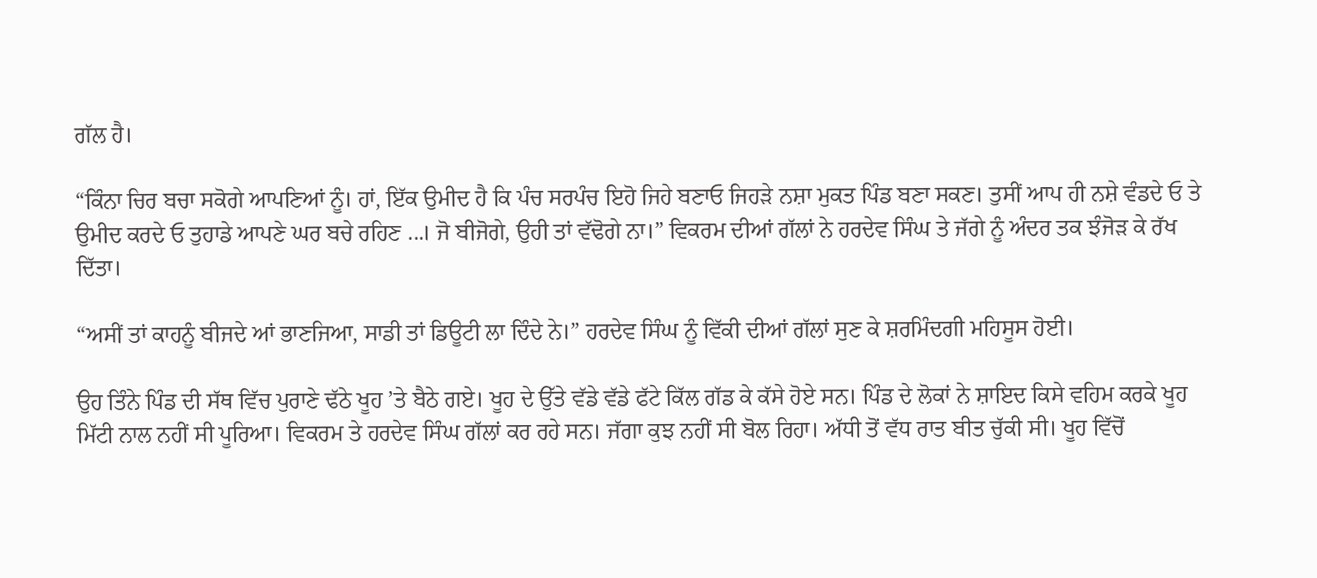ਗੱਲ ਹੈ।

“ਕਿੰਨਾ ਚਿਰ ਬਚਾ ਸਕੋਗੇ ਆਪਣਿਆਂ ਨੂੰ। ਹਾਂ, ਇੱਕ ਉਮੀਦ ਹੈ ਕਿ ਪੰਚ ਸਰਪੰਚ ਇਹੋ ਜਿਹੇ ਬਣਾਓ ਜਿਹੜੇ ਨਸ਼ਾ ਮੁਕਤ ਪਿੰਡ ਬਣਾ ਸਕਣ। ਤੁਸੀਂ ਆਪ ਹੀ ਨਸ਼ੇ ਵੰਡਦੇ ਓ ਤੇ ਉਮੀਦ ਕਰਦੇ ਓ ਤੁਹਾਡੇ ਆਪਣੇ ਘਰ ਬਚੇ ਰਹਿਣ ...। ਜੋ ਬੀਜੋਗੇ, ਉਹੀ ਤਾਂ ਵੱਢੋਗੇ ਨਾ।” ਵਿਕਰਮ ਦੀਆਂ ਗੱਲਾਂ ਨੇ ਹਰਦੇਵ ਸਿੰਘ ਤੇ ਜੱਗੇ ਨੂੰ ਅੰਦਰ ਤਕ ਝੰਜੋੜ ਕੇ ਰੱਖ ਦਿੱਤਾ।

“ਅਸੀਂ ਤਾਂ ਕਾਹਨੂੰ ਬੀਜਦੇ ਆਂ ਭਾਣਜਿਆ, ਸਾਡੀ ਤਾਂ ਡਿਊਟੀ ਲਾ ਦਿੰਦੇ ਨੇ।” ਹਰਦੇਵ ਸਿੰਘ ਨੂੰ ਵਿੱਕੀ ਦੀਆਂ ਗੱਲਾਂ ਸੁਣ ਕੇ ਸ਼ਰਮਿੰਦਗੀ ਮਹਿਸੂਸ ਹੋਈ।

ਉਹ ਤਿੰਨੇ ਪਿੰਡ ਦੀ ਸੱਥ ਵਿੱਚ ਪੁਰਾਣੇ ਢੱਠੇ ਖੂਹ ’ਤੇ ਬੈਠੇ ਗਏ। ਖੂਹ ਦੇ ਉੱਤੇ ਵੱਡੇ ਵੱਡੇ ਫੱਟੇ ਕਿੱਲ ਗੱਡ ਕੇ ਕੱਸੇ ਹੋਏ ਸਨ। ਪਿੰਡ ਦੇ ਲੋਕਾਂ ਨੇ ਸ਼ਾਇਦ ਕਿਸੇ ਵਹਿਮ ਕਰਕੇ ਖੂਹ ਮਿੱਟੀ ਨਾਲ ਨਹੀਂ ਸੀ ਪੂਰਿਆ। ਵਿਕਰਮ ਤੇ ਹਰਦੇਵ ਸਿੰਘ ਗੱਲਾਂ ਕਰ ਰਹੇ ਸਨ। ਜੱਗਾ ਕੁਝ ਨਹੀਂ ਸੀ ਬੋਲ ਰਿਹਾ। ਅੱਧੀ ਤੋਂ ਵੱਧ ਰਾਤ ਬੀਤ ਚੁੱਕੀ ਸੀ। ਖੂਹ ਵਿੱਚੋਂ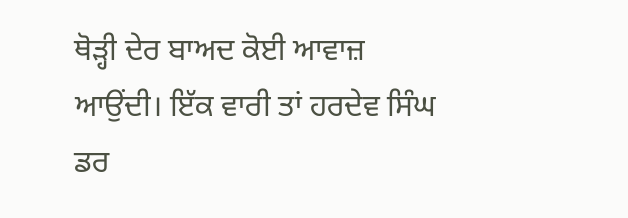ਥੋੜ੍ਹੀ ਦੇਰ ਬਾਅਦ ਕੋਈ ਆਵਾਜ਼ ਆਉਂਦੀ। ਇੱਕ ਵਾਰੀ ਤਾਂ ਹਰਦੇਵ ਸਿੰਘ ਡਰ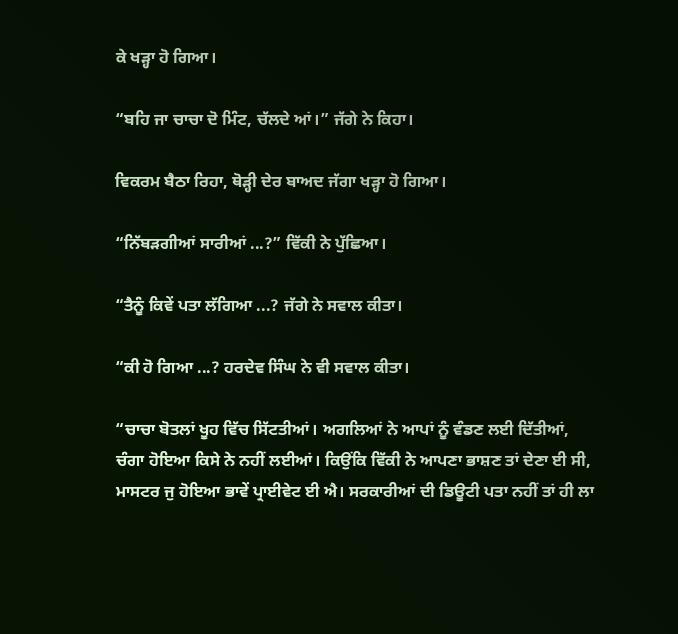ਕੇ ਖੜ੍ਹਾ ਹੋ ਗਿਆ।

“ਬਹਿ ਜਾ ਚਾਚਾ ਦੋ ਮਿੰਟ, ਚੱਲਦੇ ਆਂ।” ਜੱਗੇ ਨੇ ਕਿਹਾ।

ਵਿਕਰਮ ਬੈਠਾ ਰਿਹਾ, ਥੋੜ੍ਹੀ ਦੇਰ ਬਾਅਦ ਜੱਗਾ ਖੜ੍ਹਾ ਹੋ ਗਿਆ।

“ਨਿੱਬੜਗੀਆਂ ਸਾਰੀਆਂ ...?” ਵਿੱਕੀ ਨੇ ਪੁੱਛਿਆ।

“ਤੈਨੂੰ ਕਿਵੇਂ ਪਤਾ ਲੱਗਿਆ ...? ਜੱਗੇ ਨੇ ਸਵਾਲ ਕੀਤਾ।

“ਕੀ ਹੋ ਗਿਆ ...? ਹਰਦੇਵ ਸਿੰਘ ਨੇ ਵੀ ਸਵਾਲ ਕੀਤਾ।

“ਚਾਚਾ ਬੋਤਲਾਂ ਖੂਹ ਵਿੱਚ ਸਿੱਟਤੀਆਂ। ਅਗਲਿਆਂ ਨੇ ਆਪਾਂ ਨੂੰ ਵੰਡਣ ਲਈ ਦਿੱਤੀਆਂ, ਚੰਗਾ ਹੋਇਆ ਕਿਸੇ ਨੇ ਨਹੀਂ ਲਈਆਂ। ਕਿਉਂਕਿ ਵਿੱਕੀ ਨੇ ਆਪਣਾ ਭਾਸ਼ਣ ਤਾਂ ਦੇਣਾ ਈ ਸੀ, ਮਾਸਟਰ ਜੁ ਹੋਇਆ ਭਾਵੇਂ ਪ੍ਰਾਈਵੇਟ ਈ ਐ। ਸਰਕਾਰੀਆਂ ਦੀ ਡਿਊਟੀ ਪਤਾ ਨਹੀਂ ਤਾਂ ਹੀ ਲਾ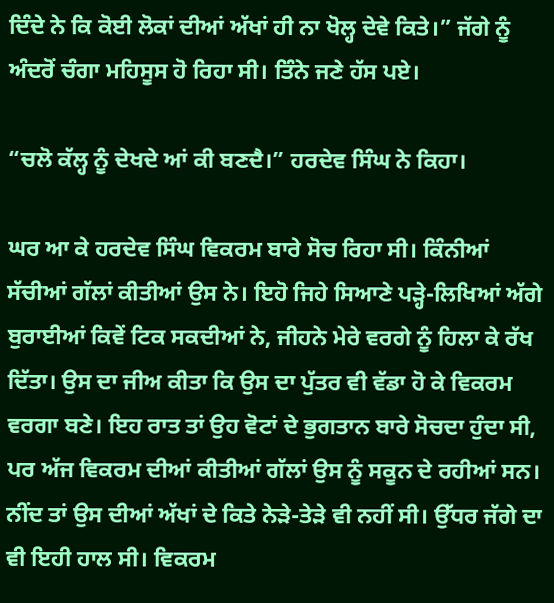ਦਿੰਦੇ ਨੇ ਕਿ ਕੋਈ ਲੋਕਾਂ ਦੀਆਂ ਅੱਖਾਂ ਹੀ ਨਾ ਖੋਲ੍ਹ ਦੇਵੇ ਕਿਤੇ।” ਜੱਗੇ ਨੂੰ ਅੰਦਰੋਂ ਚੰਗਾ ਮਹਿਸੂਸ ਹੋ ਰਿਹਾ ਸੀ। ਤਿੰਨੇ ਜਣੇ ਹੱਸ ਪਏ।

“ਚਲੋ ਕੱਲ੍ਹ ਨੂੰ ਦੇਖਦੇ ਆਂ ਕੀ ਬਣਦੈ।” ਹਰਦੇਵ ਸਿੰਘ ਨੇ ਕਿਹਾ।

ਘਰ ਆ ਕੇ ਹਰਦੇਵ ਸਿੰਘ ਵਿਕਰਮ ਬਾਰੇ ਸੋਚ ਰਿਹਾ ਸੀ। ਕਿੰਨੀਆਂ ਸੱਚੀਆਂ ਗੱਲਾਂ ਕੀਤੀਆਂ ਉਸ ਨੇ। ਇਹੋ ਜਿਹੇ ਸਿਆਣੇ ਪੜ੍ਹੇ-ਲਿਖਿਆਂ ਅੱਗੇ ਬੁਰਾਈਆਂ ਕਿਵੇਂ ਟਿਕ ਸਕਦੀਆਂ ਨੇ, ਜੀਹਨੇ ਮੇਰੇ ਵਰਗੇ ਨੂੰ ਹਿਲਾ ਕੇ ਰੱਖ ਦਿੱਤਾ। ਉਸ ਦਾ ਜੀਅ ਕੀਤਾ ਕਿ ਉਸ ਦਾ ਪੁੱਤਰ ਵੀ ਵੱਡਾ ਹੋ ਕੇ ਵਿਕਰਮ ਵਰਗਾ ਬਣੇ। ਇਹ ਰਾਤ ਤਾਂ ਉਹ ਵੋਟਾਂ ਦੇ ਭੁਗਤਾਨ ਬਾਰੇ ਸੋਚਦਾ ਹੁੰਦਾ ਸੀ, ਪਰ ਅੱਜ ਵਿਕਰਮ ਦੀਆਂ ਕੀਤੀਆਂ ਗੱਲਾਂ ਉਸ ਨੂੰ ਸਕੂਨ ਦੇ ਰਹੀਆਂ ਸਨ। ਨੀਂਦ ਤਾਂ ਉਸ ਦੀਆਂ ਅੱਖਾਂ ਦੇ ਕਿਤੇ ਨੇੜੇ-ਤੇੜੇ ਵੀ ਨਹੀਂ ਸੀ। ਉੱਧਰ ਜੱਗੇ ਦਾ ਵੀ ਇਹੀ ਹਾਲ ਸੀ। ਵਿਕਰਮ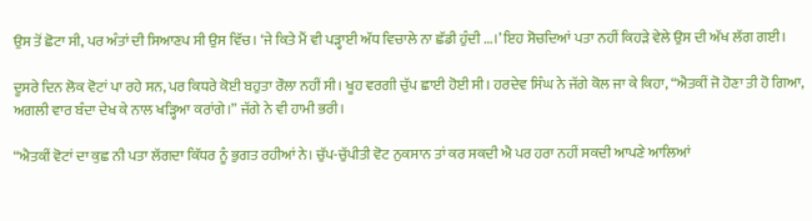ਉਸ ਤੋਂ ਛੋਟਾ ਸੀ, ਪਰ ਅੰਤਾਂ ਦੀ ਸਿਆਣਪ ਸੀ ਉਸ ਵਿੱਚ। ‘ਜੇ ਕਿਤੇ ਮੈਂ ਵੀ ਪੜ੍ਹਾਈ ਅੱਧ ਵਿਚਾਲੇ ਨਾ ਛੱਡੀ ਹੁੰਦੀ ...।’ ਇਹ ਸੋਚਦਿਆਂ ਪਤਾ ਨਹੀਂ ਕਿਹੜੇ ਵੇਲੇ ਉਸ ਦੀ ਅੱਖ ਲੱਗ ਗਈ।

ਦੂਸਰੇ ਦਿਨ ਲੋਕ ਵੋਟਾਂ ਪਾ ਰਹੇ ਸਨ, ਪਰ ਕਿਧਰੇ ਕੋਈ ਬਹੁਤਾ ਰੌਲਾ ਨਹੀਂ ਸੀ। ਖੂਹ ਵਰਗੀ ਚੁੱਪ ਛਾਈ ਹੋਈ ਸੀ। ਹਰਦੇਵ ਸਿੰਘ ਨੇ ਜੱਗੇ ਕੋਲ ਜਾ ਕੇ ਕਿਹਾ, “ਐਤਕੀਂ ਜੋ ਹੋਣਾ ਤੀ ਹੋ ਗਿਆ, ਅਗਲੀ ਵਾਰ ਬੰਦਾ ਦੇਖ ਕੇ ਨਾਲ ਖੜ੍ਹਿਆ ਕਰਾਂਗੇ।” ਜੱਗੇ ਨੇ ਵੀ ਹਾਮੀ ਭਰੀ।

“ਐਤਕੀਂ ਵੋਟਾਂ ਦਾ ਕੁਛ ਨੀ ਪਤਾ ਲੱਗਦਾ ਕਿੱਧਰ ਨੂੰ ਭੁਗਤ ਰਹੀਆਂ ਨੇ। ਚੁੱਪ-ਚੁੱਪੀਤੀ ਵੋਟ ਨੁਕਸਾਨ ਤਾਂ ਕਰ ਸਕਦੀ ਐ ਪਰ ਹਰਾ ਨਹੀਂ ਸਕਦੀ ਆਪਣੇ ਆਲਿਆਂ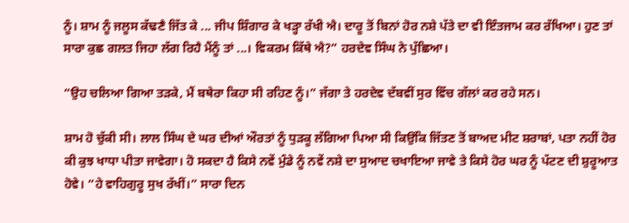ਨੂੰ। ਸ਼ਾਮ ਨੂੰ ਜਲੂਸ ਕੱਢਣੈ ਜਿੱਤ ਕੇ ... ਜੀਪ ਸ਼ਿੰਗਾਰ ਕੇ ਖੜ੍ਹਾ ਰੱਖੀ ਐ। ਦਾਰੂ ਤੋਂ ਬਿਨਾਂ ਹੋਰ ਨਸ਼ੇ ਪੱਤੇ ਦਾ ਵੀ ਇੰਤਜਾਮ ਕਰ ਰੱਖਿਆ। ਹੁਣ ਤਾਂ ਸਾਰਾ ਕੁਛ ਗਲਤ ਜਿਹਾ ਲੱਗ ਰਿਹੈ ਮੈਂਨੂੰ ਤਾਂ ...। ਵਿਕਰਮ ਕਿੱਥੇ ਐ?” ਹਰਦੇਵ ਸਿੰਘ ਨੇ ਪੁੱਛਿਆ।

“ਉਹ ਚਲਿਆ ਗਿਆ ਤੜਕੇ, ਮੈਂ ਬਥੇਰਾ ਕਿਹਾ ਸੀ ਰਹਿਣ ਨੂੰ।” ਜੱਗਾ ਤੇ ਹਰਦੇਵ ਦੱਬਵੀਂ ਸੁਰ ਵਿੱਚ ਗੱਲਾਂ ਕਰ ਰਹੇ ਸਨ।

ਸ਼ਾਮ ਹੋ ਚੁੱਕੀ ਸੀ। ਲਾਲ ਸਿੰਘ ਦੇ ਘਰ ਦੀਆਂ ਔਰਤਾਂ ਨੂੰ ਧੁੜਕੂ ਲੱਗਿਆ ਪਿਆ ਸੀ ਕਿਉਂਕਿ ਜਿੱਤਣ ਤੋਂ ਬਾਅਦ ਮੀਟ ਸ਼ਰਾਬਾਂ, ਪਤਾ ਨਹੀਂ ਹੋਰ ਕੀ ਕੁਝ ਖਾਧਾ ਪੀਤਾ ਜਾਵੇਗਾ। ਹੋ ਸਕਦਾ ਹੈ ਕਿਸੇ ਨਵੇਂ ਮੁੰਡੇ ਨੂੰ ਨਵੇਂ ਨਸ਼ੇ ਦਾ ਸੁਆਦ ਚਖਾਇਆ ਜਾਵੇ ਤੇ ਕਿਸੇ ਹੋਰ ਘਰ ਨੂੰ ਪੱਟਣ ਦੀ ਸ਼ੁਰੂਆਤ ਹੋਵੇ। “ਹੇ ਵਾਹਿਗੁਰੂ ਸੁਖ ਰੱਖੀਂ।” ਸਾਰਾ ਦਿਨ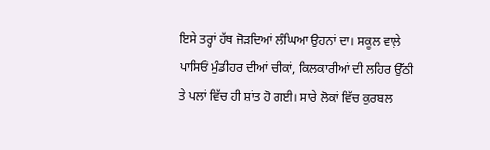ਇਸੇ ਤਰ੍ਹਾਂ ਹੱਥ ਜੋੜਦਿਆਂ ਲੰਘਿਆ ਉਹਨਾਂ ਦਾ। ਸਕੂਲ ਵਾਲ਼ੇ ਪਾਸਿਓਂ ਮੁੰਡੀਹਰ ਦੀਆਂ ਚੀਕਾਂ, ਕਿਲਕਾਰੀਆਂ ਦੀ ਲਹਿਰ ਉੱਠੀ ਤੇ ਪਲਾਂ ਵਿੱਚ ਹੀ ਸ਼ਾਂਤ ਹੋ ਗਈ। ਸਾਰੇ ਲੋਕਾਂ ਵਿੱਚ ਕੁਰਬਲ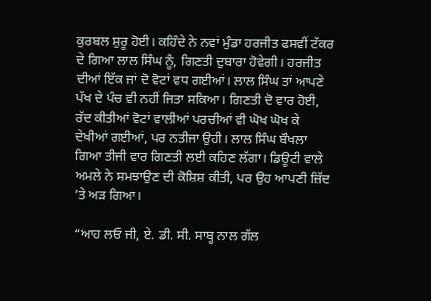ਕੁਰਬਲ ਸ਼ੁਰੂ ਹੋਈ। ਕਹਿੰਦੇ ਨੇ ਨਵਾਂ ਮੁੰਡਾ ਹਰਜੀਤ ਫਸਵੀਂ ਟੱਕਰ ਦੇ ਗਿਆ ਲਾਲ ਸਿੰਘ ਨੂੰ, ਗਿਣਤੀ ਦੁਬਾਰਾ ਹੋਵੇਗੀ। ਹਰਜੀਤ ਦੀਆਂ ਇੱਕ ਜਾਂ ਦੋ ਵੋਟਾਂ ਵਧ ਗਈਆਂ। ਲਾਲ ਸਿੰਘ ਤਾਂ ਆਪਣੇ ਪੱਖ ਦੇ ਪੰਚ ਵੀ ਨਹੀਂ ਜਿਤਾ ਸਕਿਆ। ਗਿਣਤੀ ਦੋ ਵਾਰ ਹੋਈ, ਰੱਦ ਕੀਤੀਆਂ ਵੋਟਾਂ ਵਾਲੀਆਂ ਪਰਚੀਆਂ ਵੀ ਘੋਖ ਘੋਖ ਕੇ ਦੇਖੀਆਂ ਗਈਆਂ, ਪਰ ਨਤੀਜਾ ਉਹੀ। ਲਾਲ ਸਿੰਘ ਬੌਖਲਾ ਗਿਆ ਤੀਜੀ ਵਾਰ ਗਿਣਤੀ ਲਈ ਕਹਿਣ ਲੱਗਾ। ਡਿਊਟੀ ਵਾਲੇ ਅਮਲੇ ਨੇ ਸਮਝਾਉਣ ਦੀ ਕੋਸ਼ਿਸ਼ ਕੀਤੀ, ਪਰ ਉਹ ਆਪਣੀ ਜ਼ਿੱਦ ’ਤੇ ਅੜ ਗਿਆ।

“ਆਹ ਲਓ ਜੀ, ਏ. ਡੀ. ਸੀ. ਸਾਬ੍ਹ ਨਾਲ ਗੱਲ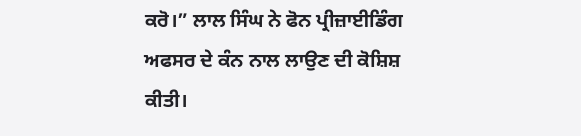ਕਰੋ।” ਲਾਲ ਸਿੰਘ ਨੇ ਫੋਨ ਪ੍ਰੀਜ਼ਾਈਡਿੰਗ ਅਫਸਰ ਦੇ ਕੰਨ ਨਾਲ ਲਾਉਣ ਦੀ ਕੋਸ਼ਿਸ਼ ਕੀਤੀ।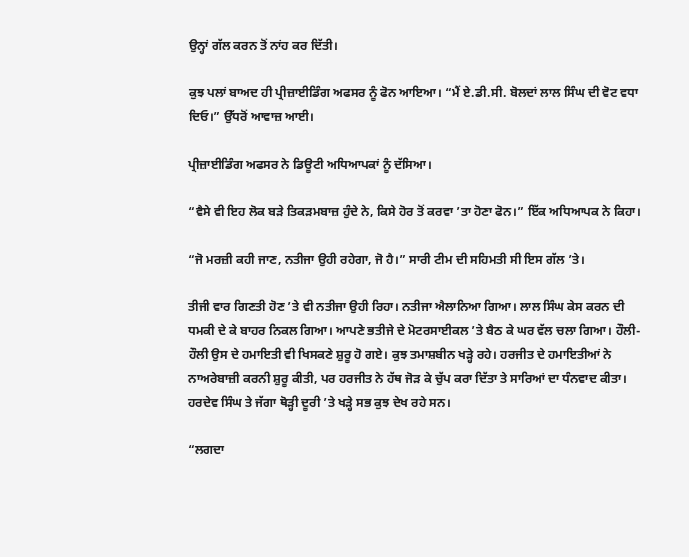ਉਨ੍ਹਾਂ ਗੱਲ ਕਰਨ ਤੋਂ ਨਾਂਹ ਕਰ ਦਿੱਤੀ।

ਕੁਝ ਪਲਾਂ ਬਾਅਦ ਹੀ ਪ੍ਰੀਜ਼ਾਈਡਿੰਗ ਅਫਸਰ ਨੂੰ ਫੋਨ ਆਇਆ। “ਮੈਂ ਏ.ਡੀ.ਸੀ. ਬੋਲਦਾਂ ਲਾਲ ਸਿੰਘ ਦੀ ਵੋਟ ਵਧਾ ਦਿਓ।” ਉੱਧਰੋਂ ਆਵਾਜ਼ ਆਈ।

ਪ੍ਰੀਜ਼ਾਈਡਿੰਗ ਅਫਸਰ ਨੇ ਡਿਊਟੀ ਅਧਿਆਪਕਾਂ ਨੂੰ ਦੱਸਿਆ।

“ਵੈਸੇ ਵੀ ਇਹ ਲੋਕ ਬੜੇ ਤਿਕੜਮਬਾਜ਼ ਹੁੰਦੇ ਨੇ, ਕਿਸੇ ਹੋਰ ਤੋਂ ਕਰਵਾ ’ਤਾ ਹੋਣਾ ਫੋਨ।” ਇੱਕ ਅਧਿਆਪਕ ਨੇ ਕਿਹਾ।

“ਜੋ ਮਰਜ਼ੀ ਕਹੀ ਜਾਣ, ਨਤੀਜਾ ਉਹੀ ਰਹੇਗਾ, ਜੋ ਹੈ।” ਸਾਰੀ ਟੀਮ ਦੀ ਸਹਿਮਤੀ ਸੀ ਇਸ ਗੱਲ ’ਤੇ।

ਤੀਜੀ ਵਾਰ ਗਿਣਤੀ ਹੋਣ ’ਤੇ ਵੀ ਨਤੀਜਾ ਉਹੀ ਰਿਹਾ। ਨਤੀਜਾ ਐਲਾਨਿਆ ਗਿਆ। ਲਾਲ ਸਿੰਘ ਕੇਸ ਕਰਨ ਦੀ ਧਮਕੀ ਦੇ ਕੇ ਬਾਹਰ ਨਿਕਲ ਗਿਆ। ਆਪਣੇ ਭਤੀਜੇ ਦੇ ਮੋਟਰਸਾਈਕਲ ’ਤੇ ਬੈਠ ਕੇ ਘਰ ਵੱਲ ਚਲਾ ਗਿਆ। ਹੌਲੀ-ਹੌਲੀ ਉਸ ਦੇ ਹਮਾਇਤੀ ਵੀ ਖਿਸਕਣੇ ਸ਼ੁਰੂ ਹੋ ਗਏ। ਕੁਝ ਤਮਾਸ਼ਬੀਨ ਖੜ੍ਹੇ ਰਹੇ। ਹਰਜੀਤ ਦੇ ਹਮਾਇਤੀਆਂ ਨੇ ਨਾਅਰੇਬਾਜ਼ੀ ਕਰਨੀ ਸ਼ੁਰੂ ਕੀਤੀ, ਪਰ ਹਰਜੀਤ ਨੇ ਹੱਥ ਜੋੜ ਕੇ ਚੁੱਪ ਕਰਾ ਦਿੱਤਾ ਤੇ ਸਾਰਿਆਂ ਦਾ ਧੰਨਵਾਦ ਕੀਤਾ। ਹਰਦੇਵ ਸਿੰਘ ਤੇ ਜੱਗਾ ਥੋੜ੍ਹੀ ਦੂਰੀ ’ਤੇ ਖੜ੍ਹੇ ਸਭ ਕੁਝ ਦੇਖ ਰਹੇ ਸਨ।

“ਲਗਦਾ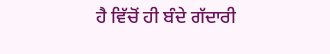ਹੈ ਵਿੱਚੋਂ ਹੀ ਬੰਦੇ ਗੱਦਾਰੀ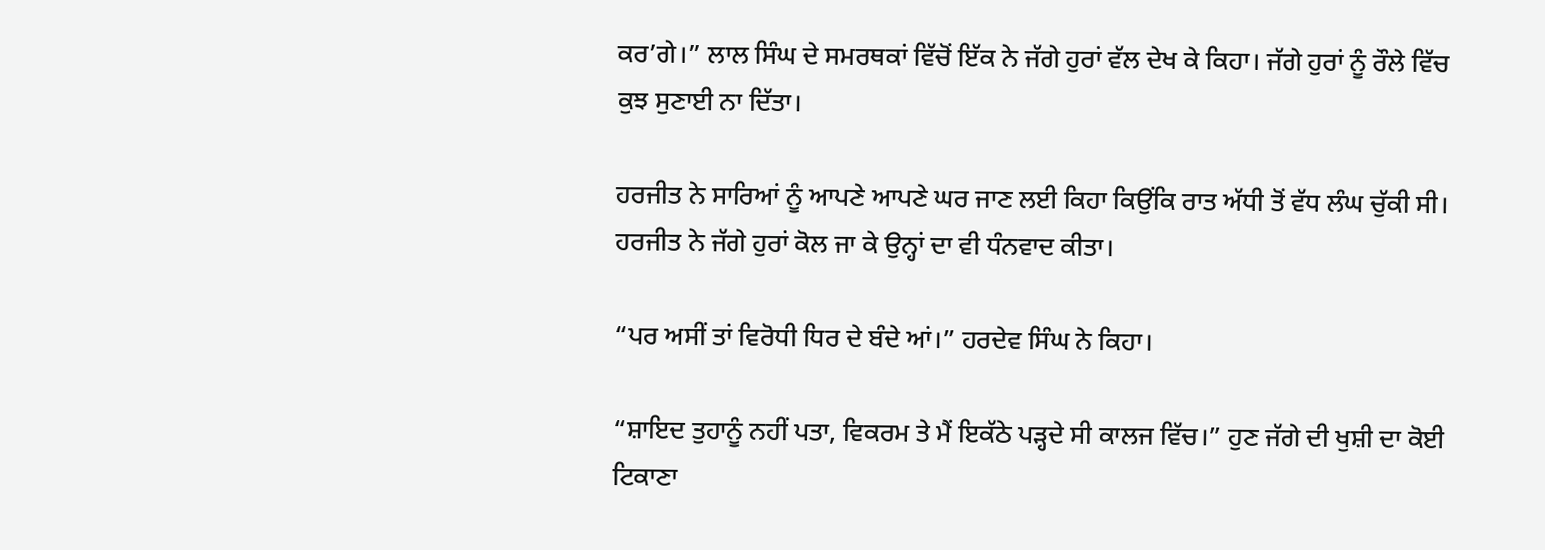ਕਰ’ਗੇ।” ਲਾਲ ਸਿੰਘ ਦੇ ਸਮਰਥਕਾਂ ਵਿੱਚੋਂ ਇੱਕ ਨੇ ਜੱਗੇ ਹੁਰਾਂ ਵੱਲ ਦੇਖ ਕੇ ਕਿਹਾ। ਜੱਗੇ ਹੁਰਾਂ ਨੂੰ ਰੌਲੇ ਵਿੱਚ ਕੁਝ ਸੁਣਾਈ ਨਾ ਦਿੱਤਾ।

ਹਰਜੀਤ ਨੇ ਸਾਰਿਆਂ ਨੂੰ ਆਪਣੇ ਆਪਣੇ ਘਰ ਜਾਣ ਲਈ ਕਿਹਾ ਕਿਉਂਕਿ ਰਾਤ ਅੱਧੀ ਤੋਂ ਵੱਧ ਲੰਘ ਚੁੱਕੀ ਸੀ। ਹਰਜੀਤ ਨੇ ਜੱਗੇ ਹੁਰਾਂ ਕੋਲ ਜਾ ਕੇ ਉਨ੍ਹਾਂ ਦਾ ਵੀ ਧੰਨਵਾਦ ਕੀਤਾ।

“ਪਰ ਅਸੀਂ ਤਾਂ ਵਿਰੋਧੀ ਧਿਰ ਦੇ ਬੰਦੇ ਆਂ।” ਹਰਦੇਵ ਸਿੰਘ ਨੇ ਕਿਹਾ।

“ਸ਼ਾਇਦ ਤੁਹਾਨੂੰ ਨਹੀਂ ਪਤਾ, ਵਿਕਰਮ ਤੇ ਮੈਂ ਇਕੱਠੇ ਪੜ੍ਹਦੇ ਸੀ ਕਾਲਜ ਵਿੱਚ।” ਹੁਣ ਜੱਗੇ ਦੀ ਖੁਸ਼ੀ ਦਾ ਕੋਈ ਟਿਕਾਣਾ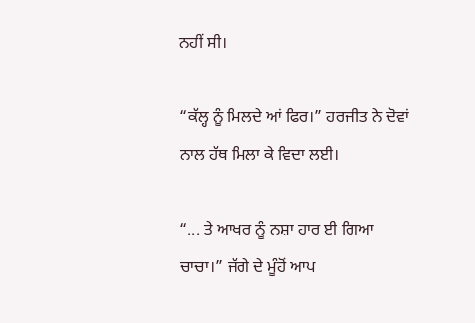ਨਹੀਂ ਸੀ।

“ਕੱਲ੍ਹ ਨੂੰ ਮਿਲਦੇ ਆਂ ਫਿਰ।” ਹਰਜੀਤ ਨੇ ਦੋਵਾਂ ਨਾਲ ਹੱਥ ਮਿਲਾ ਕੇ ਵਿਦਾ ਲਈ।

“... ਤੇ ਆਖਰ ਨੂੰ ਨਸ਼ਾ ਹਾਰ ਈ ਗਿਆ ਚਾਚਾ।” ਜੱਗੇ ਦੇ ਮੂੰਹੋਂ ਆਪ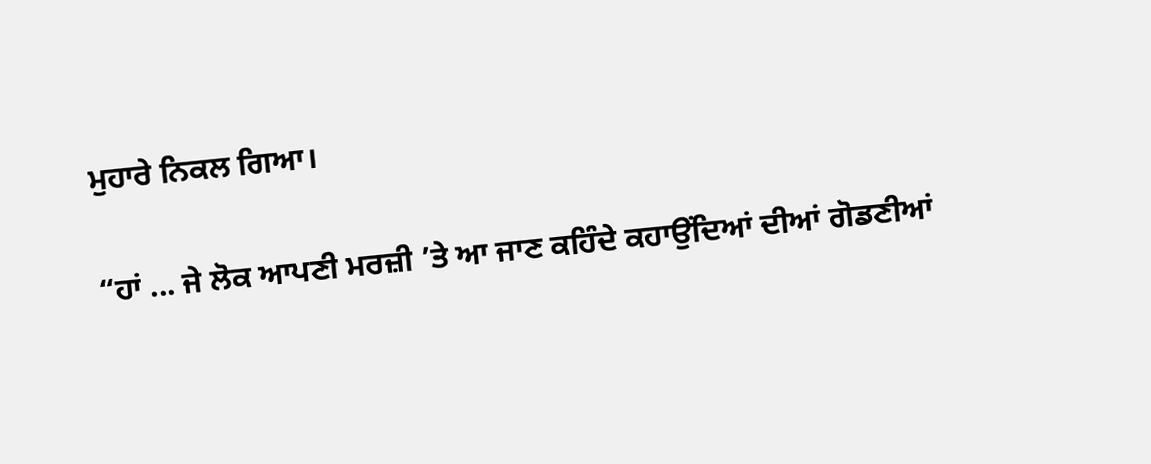ਮੁਹਾਰੇ ਨਿਕਲ ਗਿਆ।

“ਹਾਂ ... ਜੇ ਲੋਕ ਆਪਣੀ ਮਰਜ਼ੀ ’ਤੇ ਆ ਜਾਣ ਕਹਿੰਦੇ ਕਹਾਉਂਦਿਆਂ ਦੀਆਂ ਗੋਡਣੀਆਂ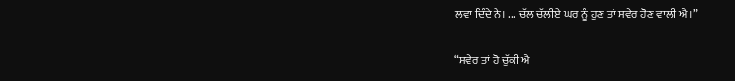ਲਵਾ ਦਿੰਦੇ ਨੇ। ... ਚੱਲ ਚੱਲੀਏ ਘਰ ਨੂੰ ਹੁਣ ਤਾਂ ਸਵੇਰ ਹੋਣ ਵਾਲੀ ਐ।”

“ਸਵੇਰ ਤਾਂ ਹੋ ਚੁੱਕੀ ਐ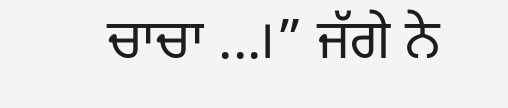ਚਾਚਾ ...।” ਜੱਗੇ ਨੇ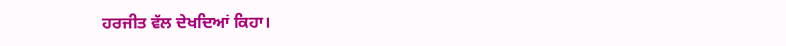ਹਰਜੀਤ ਵੱਲ ਦੇਖਦਿਆਂ ਕਿਹਾ।